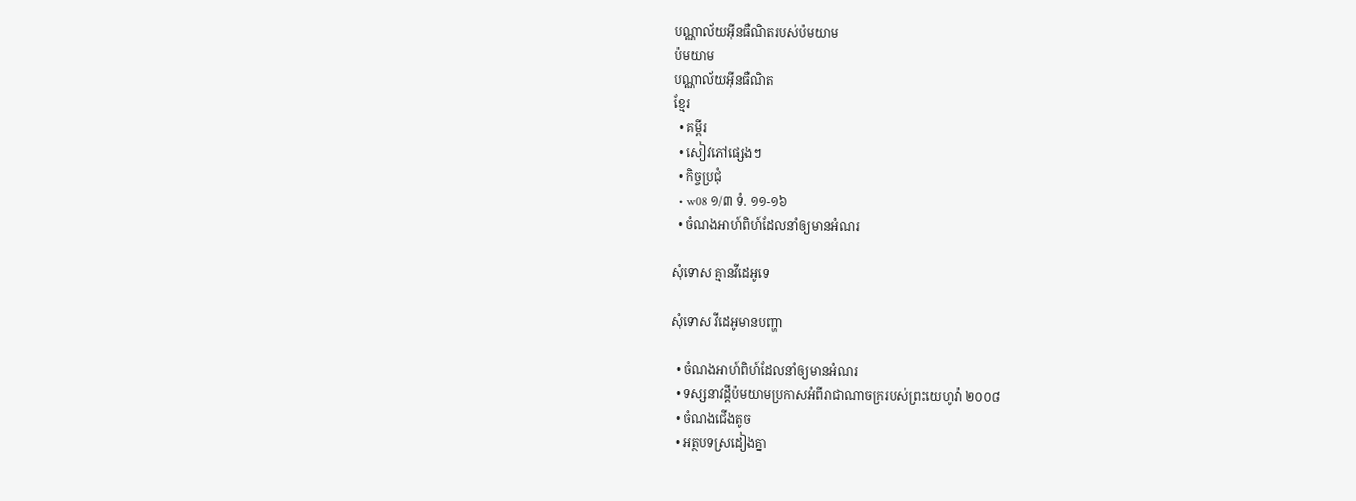បណ្ណាល័យអ៊ីនធឺណិតរបស់ប៉មយាម
ប៉មយាម
បណ្ណាល័យអ៊ីនធឺណិត
ខ្មែរ
  • គម្ពីរ
  • សៀវភៅផ្សេងៗ
  • កិច្ចប្រជុំ
  • w08 ១/៣ ទំ. ១១-១៦
  • ចំណងអាហ៍ពិហ៍ដែលនាំឲ្យមានអំណរ

សុំទោស គ្មានវីដេអូទេ

សុំទោស វីដេអូមានបញ្ហា

  • ចំណងអាហ៍ពិហ៍ដែលនាំឲ្យមានអំណរ
  • ទស្សនាវដ្ដីប៉មយាមប្រកាសអំពីរាជាណាចក្ររបស់ព្រះយេហូវ៉ា ២០០៨
  • ចំណងជើងតូច
  • អត្ថបទស្រដៀងគ្នា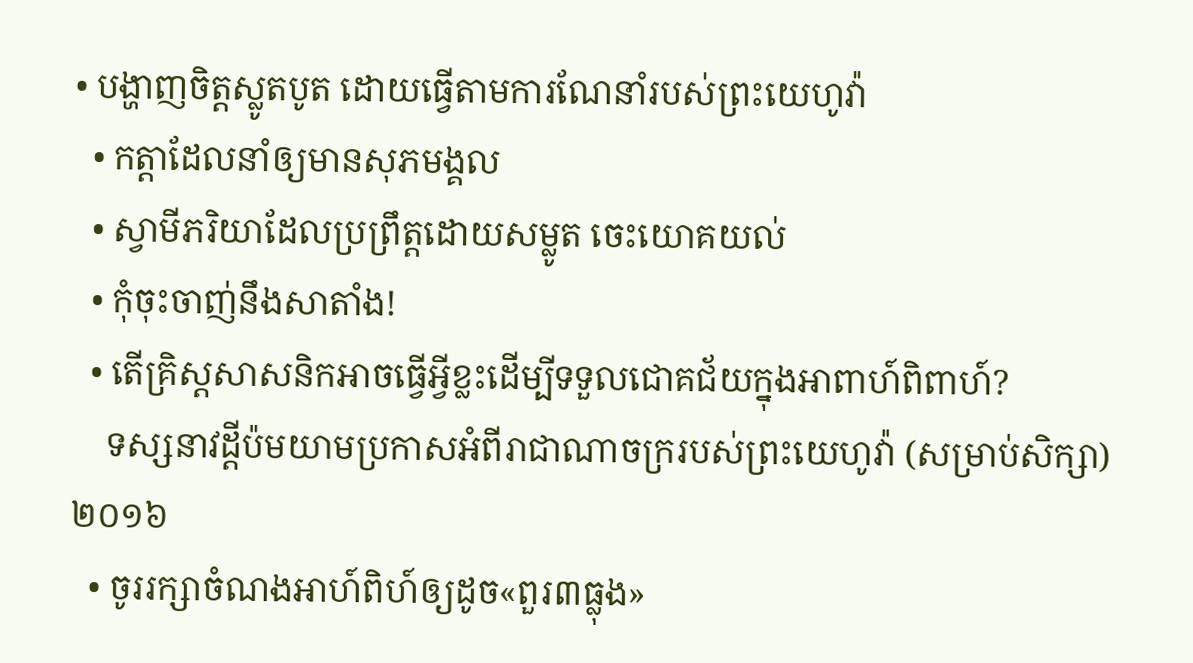• បង្ហាញចិត្តស្លូតបូត ដោយធ្វើតាមការណែនាំរបស់ព្រះយេហូវ៉ា
  • កត្ដាដែលនាំឲ្យមានសុភមង្គល
  • ស្វាមីភរិយាដែលប្រព្រឹត្តដោយសម្លូត ចេះយោគយល់
  • កុំចុះចាញ់នឹងសាតាំង!
  • តើគ្រិស្តសាសនិកអាចធ្វើអ្វីខ្លះដើម្បីទទួលជោគជ័យក្នុងអាពាហ៍ពិពាហ៍?
    ទស្សនាវដ្ដីប៉មយាមប្រកាសអំពីរាជាណាចក្ររបស់ព្រះយេហូវ៉ា (សម្រាប់សិក្សា) ២០១៦
  • ចូររក្សាចំណងអាហ៍ពិហ៍ឲ្យដូច«ពួរ៣ធ្លុង»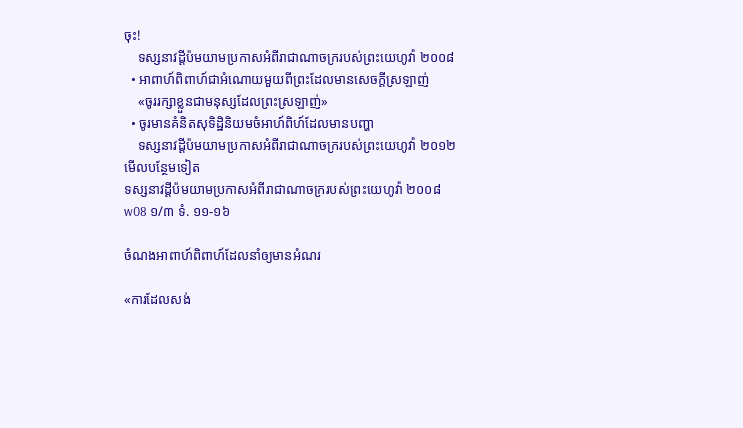ចុះ!
    ទស្សនាវដ្ដីប៉មយាមប្រកាសអំពីរាជាណាចក្ររបស់ព្រះយេហូវ៉ា ២០០៨
  • អាពាហ៍ពិពាហ៍ជាអំណោយមួយពីព្រះដែលមានសេចក្ដីស្រឡាញ់
    «ចូររក្សាខ្លួនជាមនុស្សដែលព្រះស្រឡាញ់»
  • ចូរមានគំនិតសុទិដ្ឋិនិយមចំអាហ៍ពិហ៍ដែលមានបញ្ហា
    ទស្សនាវដ្ដីប៉មយាមប្រកាសអំពីរាជាណាចក្ររបស់ព្រះយេហូវ៉ា ២០១២
មើលបន្ថែមទៀត
ទស្សនាវដ្ដីប៉មយាមប្រកាសអំពីរាជាណាចក្ររបស់ព្រះយេហូវ៉ា ២០០៨
w08 ១/៣ ទំ. ១១-១៦

ចំណងអាពាហ៍ពិពាហ៍ដែលនាំឲ្យមានអំណរ

«ការដែលសង់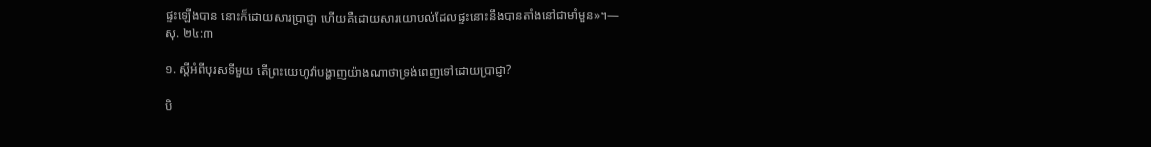ផ្ទះឡើងបាន នោះក៏ដោយសារប្រាជ្ញា ហើយគឺដោយសារយោបល់ដែលផ្ទះនោះនឹងបានតាំងនៅជាមាំមួន»។—សុ. ២៤:៣

១. ស្តីអំពីបុរសទីមួយ តើព្រះយេហូវ៉ាបង្ហាញយ៉ាងណាថាទ្រង់ពេញទៅដោយប្រាជ្ញា?

បិ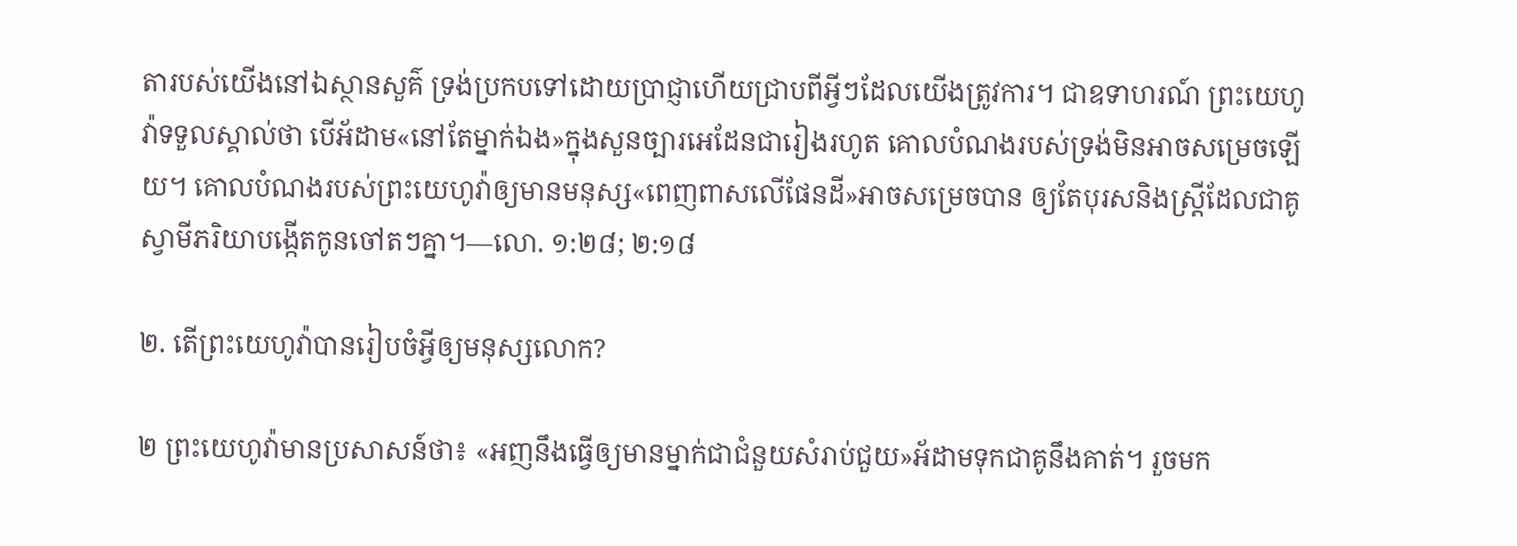តារបស់យើងនៅឯស្ថានសួគ៌ ទ្រង់ប្រកបទៅដោយប្រាជ្ញាហើយជ្រាបពីអ្វីៗដែលយើងត្រូវការ។ ជាឧទាហរណ៍ ព្រះយេហូវ៉ាទទួលស្គាល់ថា បើអ័ដាម«នៅតែម្នាក់ឯង»ក្នុងសួនច្បារអេដែនជារៀងរហូត គោលបំណងរបស់ទ្រង់មិនអាចសម្រេចឡើយ។ គោលបំណងរបស់ព្រះយេហូវ៉ាឲ្យមានមនុស្ស«ពេញពាសលើផែនដី»អាចសម្រេចបាន ឲ្យតែបុរសនិងស្ត្រីដែលជាគូស្វាមីភរិយាបង្កើតកូនចៅតៗគ្នា។—លោ. ១:២៨; ២:១៨

២. តើព្រះយេហូវ៉ាបានរៀបចំអ្វីឲ្យមនុស្សលោក?

២ ព្រះយេហូវ៉ាមានប្រសាសន៍ថា៖ «អញនឹងធ្វើឲ្យមានម្នាក់ជាជំនួយសំរាប់ជួយ»អ័ដាមទុកជាគូនឹងគាត់។ រួចមក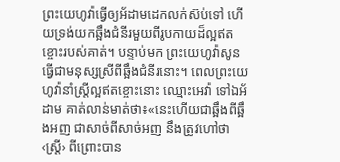ព្រះយេហូវ៉ាធ្វើឲ្យអ័ដាមដេកលក់ស៊ប់ទៅ ហើយទ្រង់យកឆ្អឹងជំនីរមួយពីរូបកាយដ៏ល្អឥតខ្ចោះរបស់គាត់។ បន្ទាប់មក ព្រះយេហូវ៉ាសូនធ្វើជាមនុស្សស្រីពីឆ្អឹងជំនីរនោះ។ ពេលព្រះយេហូវ៉ានាំស្ត្រីល្អឥតខ្ចោះនោះ ឈ្មោះអេវ៉ា ទៅឯអ័ដាម គាត់លាន់មាត់ថា៖«នេះហើយជាឆ្អឹងពីឆ្អឹងអញ ជាសាច់ពីសាច់អញ នឹងត្រូវហៅថា‹ស្ត្រី› ពីព្រោះបាន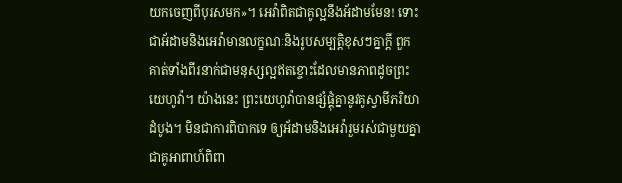យកចេញពីបុរសមក»។ អេវ៉ាពិតជាគូល្អនឹងអ័ដាមមែន! ទោះជាអ័ដាមនិងអេវ៉ាមានលក្ខណៈនិងរូបសម្បត្ដិខុសៗគ្នាក្ដី ពួកគាត់ទាំងពីរនាក់ជាមនុស្សល្អឥតខ្ចោះដែលមានភាពដូចព្រះយេហូវ៉ា។ យ៉ាងនេះ ព្រះយេហូវ៉ាបានផ្សំផ្គុំគ្នានូវគូស្វាមីភរិយាដំបូង។ មិនជាការពិបាកទេ ឲ្យអ័ដាមនិងអេវ៉ារួមរស់ជាមួយគ្នាជាគូអាពាហ៍ពិពា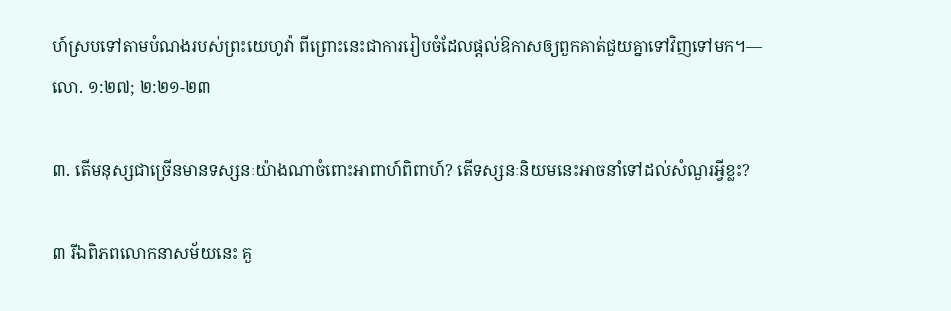ហ៍ស្របទៅតាមបំណងរបស់ព្រះយេហូវ៉ា ពីព្រោះនេះជាការរៀបចំដែលផ្ដល់ឱកាសឲ្យពួកគាត់ជួយគ្នាទៅវិញទៅមក។—លោ. ១:២៧; ២:២១-២៣

៣. តើមនុស្សជាច្រើនមានទស្សនៈយ៉ាងណាចំពោះអាពាហ៍ពិពាហ៍? តើទស្សនៈនិយមនេះអាចនាំទៅដល់សំណួរអ្វីខ្លះ?

៣ រីឯពិភពលោកនាសម័យនេះ គួ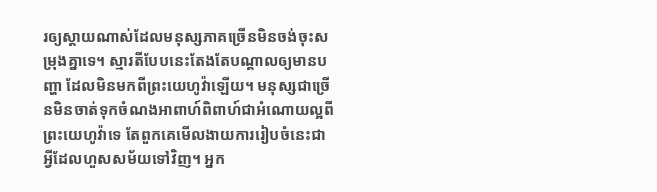រឲ្យស្ដាយណាស់ដែលមនុស្សភាគច្រើនមិនចង់ចុះសម្រុងគ្នាទេ។ ស្មារតីបែបនេះតែងតែបណ្ដាលឲ្យមានបញ្ហា ដែលមិនមកពីព្រះយេហូវ៉ាឡើយ។ មនុស្សជាច្រើនមិនចាត់ទុកចំណងអាពាហ៍ពិពាហ៍ជាអំណោយល្អពីព្រះយេហូវ៉ាទេ តែពួកគេមើលងាយការរៀបចំនេះជាអ្វីដែលហួសសម័យទៅវិញ។ អ្នក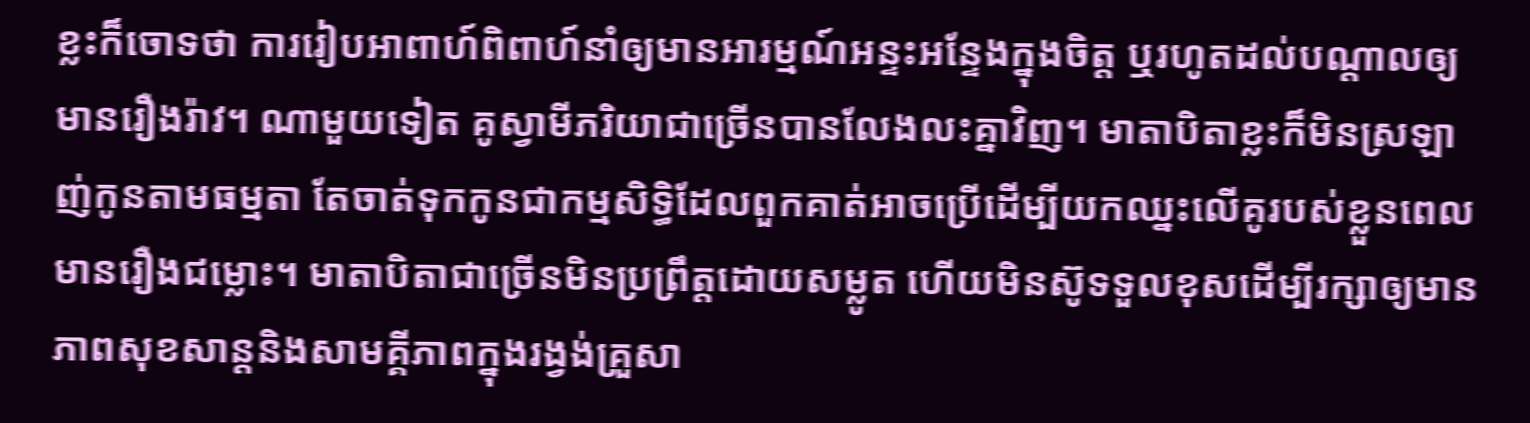ខ្លះក៏ចោទថា ការរៀបអាពាហ៍ពិពាហ៍នាំឲ្យមានអារម្មណ៍អន្ទះអន្ទែងក្នុងចិត្ត ឬរហូតដល់បណ្ដាលឲ្យមានរឿងរ៉ាវ។ ណាមួយទៀត គូស្វាមីភរិយាជាច្រើនបានលែងលះគ្នាវិញ។ មាតាបិតាខ្លះក៏មិនស្រឡាញ់កូនតាមធម្មតា តែចាត់ទុកកូនជាកម្មសិទ្ធិដែលពួកគាត់អាចប្រើដើម្បីយកឈ្នះលើគូរបស់ខ្លួនពេលមានរឿងជម្លោះ។ មាតាបិតាជាច្រើនមិនប្រព្រឹត្តដោយសម្លូត ហើយមិនស៊ូទទួលខុសដើម្បីរក្សាឲ្យមានភាពសុខសាន្តនិងសាមគ្គីភាពក្នុងរង្វង់គ្រួសា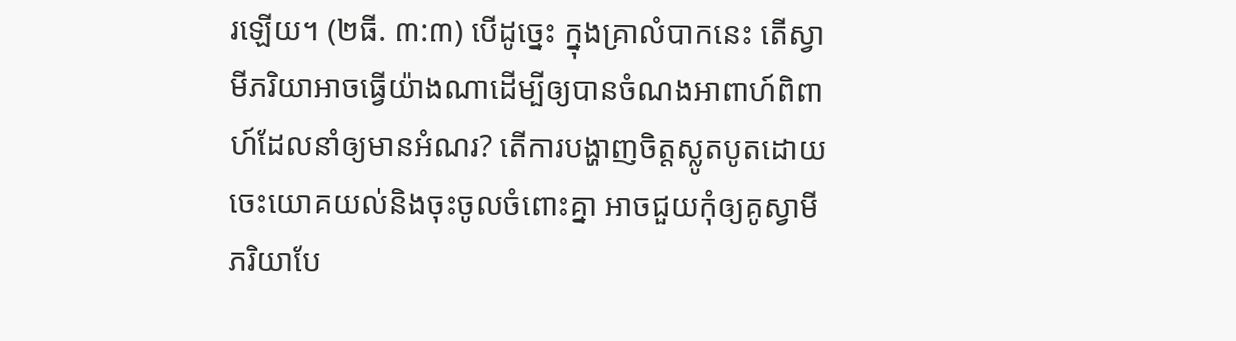រឡើយ។ (២ធី. ៣:៣) បើដូច្នេះ ក្នុងគ្រាលំបាកនេះ តើស្វាមីភរិយាអាចធ្វើយ៉ាងណាដើម្បីឲ្យបានចំណងអាពាហ៍ពិពាហ៍ដែលនាំឲ្យមានអំណរ? តើការបង្ហាញចិត្តស្លូតបូតដោយចេះយោគយល់និងចុះចូលចំពោះគ្នា អាចជួយកុំឲ្យគូស្វាមីភរិយាបែ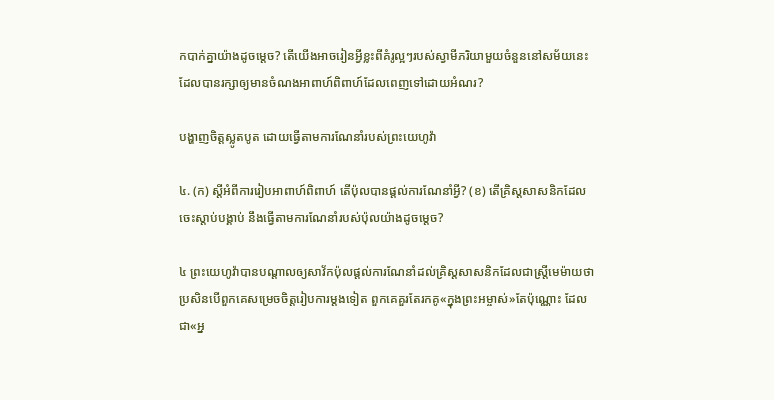កបាក់គ្នាយ៉ាងដូចម្ដេច? តើយើងអាចរៀនអ្វីខ្លះពីគំរូល្អៗរបស់ស្វាមីភរិយាមួយចំនួននៅសម័យនេះ ដែលបានរក្សាឲ្យមានចំណងអាពាហ៍ពិពាហ៍ដែលពេញទៅដោយអំណរ?

បង្ហាញចិត្តស្លូតបូត ដោយធ្វើតាមការណែនាំរបស់ព្រះយេហូវ៉ា

៤. (ក) ស្តីអំពីការរៀបអាពាហ៍ពិពាហ៍ តើប៉ុលបានផ្ដល់ការណែនាំអ្វី? (ខ) តើគ្រិស្តសាសនិកដែលចេះស្ដាប់បង្គាប់ នឹងធ្វើតាមការណែនាំរបស់ប៉ុលយ៉ាងដូចម្ដេច?

៤ ព្រះយេហូវ៉ាបានបណ្ដាលឲ្យសាវ័កប៉ុលផ្ដល់ការណែនាំដល់គ្រិស្តសាសនិកដែលជាស្ត្រីមេម៉ាយថា ប្រសិនបើពួកគេសម្រេចចិត្តរៀបការម្ដងទៀត ពួកគេគួរតែរកគូ«ក្នុងព្រះអម្ចាស់»តែប៉ុណ្ណោះ ដែលជា«អ្ន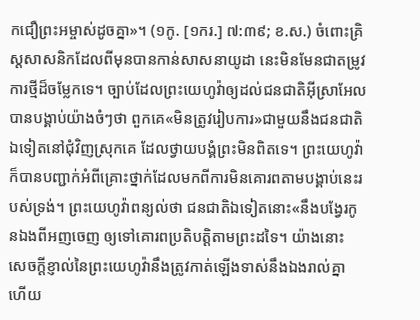កជឿព្រះអម្ចាស់ដូចគ្នា»។ (១កូ. [១ករ.] ៧:៣៩; ខ.ស.) ចំពោះគ្រិស្តសាសនិកដែលពីមុនបានកាន់សាសនាយូដា នេះមិនមែនជាតម្រូវការថ្មីដ៏ចម្លែកទេ។ ច្បាប់ដែលព្រះយេហូវ៉ាឲ្យដល់ជនជាតិអ៊ីស្រាអែលបានបង្គាប់យ៉ាងចំៗថា ពួកគេ«មិនត្រូវរៀបការ»ជាមួយនឹងជនជាតិឯទៀតនៅជុំវិញស្រុកគេ ដែលថ្វាយបង្គំព្រះមិនពិតទេ។ ព្រះយេហូវ៉ាក៏បានបញ្ជាក់អំពីគ្រោះថ្នាក់ដែលមកពីការមិនគោរពតាមបង្គាប់នេះរបស់ទ្រង់។ ព្រះយេហូវ៉ាពន្យល់ថា ជនជាតិឯទៀតនោះ«នឹងបង្វែរកូនឯងពីអញចេញ ឲ្យទៅគោរពប្រតិបត្ដិតាមព្រះដទៃ។ យ៉ាងនោះ សេចក្ដីខ្ញាល់នៃព្រះយេហូវ៉ានឹងត្រូវកាត់ឡើងទាស់នឹងឯងរាល់គ្នា ហើយ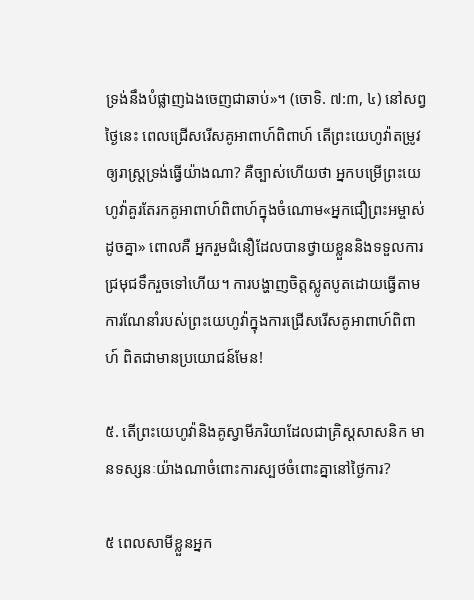ទ្រង់នឹងបំផ្លាញឯងចេញជាឆាប់»។ (ចោទិ. ៧:៣, ៤) នៅសព្វថ្ងៃនេះ ពេលជ្រើសរើសគូអាពាហ៍ពិពាហ៍ តើព្រះយេហូវ៉ាតម្រូវឲ្យរាស្ត្រទ្រង់ធ្វើយ៉ាងណា? គឺច្បាស់ហើយថា អ្នកបម្រើព្រះយេហូវ៉ាគួរតែរកគូអាពាហ៍ពិពាហ៍ក្នុងចំណោម«អ្នកជឿព្រះអម្ចាស់ដូចគ្នា» ពោលគឺ អ្នករួមជំនឿដែលបានថ្វាយខ្លួននិងទទួលការជ្រមុជទឹករួចទៅហើយ។ ការបង្ហាញចិត្តស្លូតបូតដោយធ្វើតាមការណែនាំរបស់ព្រះយេហូវ៉ាក្នុងការជ្រើសរើសគូអាពាហ៍ពិពាហ៍ ពិតជាមានប្រយោជន៍មែន!

៥. តើព្រះយេហូវ៉ានិងគូស្វាមីភរិយាដែលជាគ្រិស្តសាសនិក មានទស្សនៈយ៉ាងណាចំពោះការស្បថចំពោះគ្នានៅថ្ងៃការ?

៥ ពេលសាមីខ្លួនអ្នក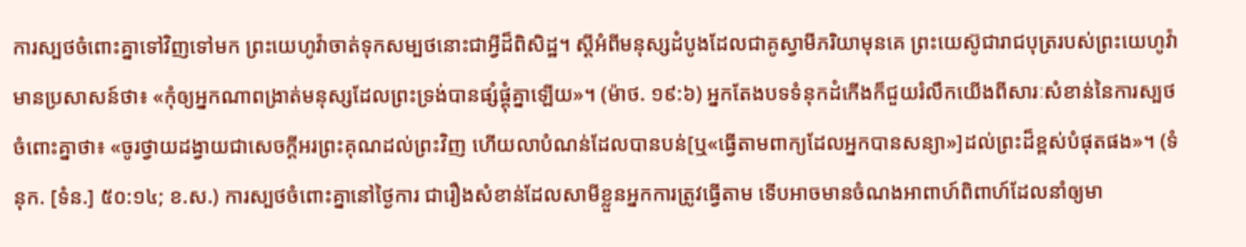ការស្បថចំពោះគ្នាទៅវិញទៅមក ព្រះយេហូវ៉ាចាត់ទុកសម្បថនោះជាអ្វីដ៏ពិសិដ្ឋ។ ស្តីអំពីមនុស្សដំបូងដែលជាគូស្វាមីភរិយាមុនគេ ព្រះយេស៊ូជារាជបុត្ររបស់ព្រះយេហូវ៉ាមានប្រសាសន៍ថា៖ «កុំឲ្យអ្នកណាពង្រាត់មនុស្សដែលព្រះទ្រង់បានផ្សំផ្គុំគ្នាឡើយ»។ (ម៉ាថ. ១៩:៦) អ្នកតែងបទទំនុកដំកើងក៏ជួយរំលឹកយើងពីសារៈសំខាន់នៃការស្បថចំពោះគ្នាថា៖ «ចូរថ្វាយដង្វាយជាសេចក្ដីអរព្រះគុណដល់ព្រះវិញ ហើយលាបំណន់ដែលបានបន់[ឬ«ធ្វើតាមពាក្យដែលអ្នកបានសន្យា»]ដល់ព្រះដ៏ខ្ពស់បំផុតផង»។ (ទំនុក. [ទំន.] ៥០:១៤; ខ.ស.) ការស្បថចំពោះគ្នានៅថ្ងៃការ ជារឿងសំខាន់ដែលសាមីខ្លួនអ្នកការត្រូវធ្វើតាម ទើបអាចមានចំណងអាពាហ៍ពិពាហ៍ដែលនាំឲ្យមា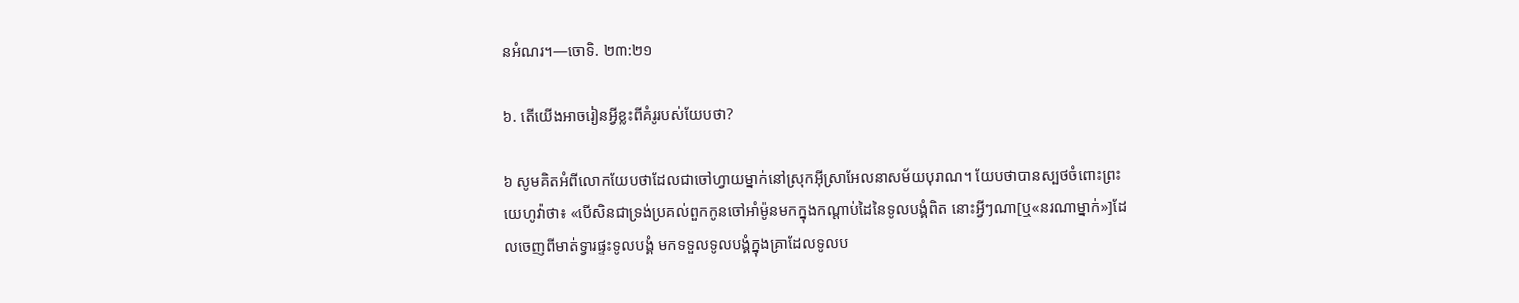នអំណរ។—ចោទិ. ២៣:២១

៦. តើយើងអាចរៀនអ្វីខ្លះពីគំរូរបស់យែបថា?

៦ សូមគិតអំពីលោកយែបថាដែលជាចៅហ្វាយម្នាក់នៅស្រុកអ៊ីស្រាអែលនាសម័យបុរាណ។ យែបថាបានស្បថចំពោះព្រះយេហូវ៉ាថា៖ «បើសិនជាទ្រង់ប្រគល់ពួកកូនចៅអាំម៉ូនមកក្នុងកណ្ដាប់ដៃនៃទូលបង្គំពិត នោះអ្វីៗណា[ឬ«នរណាម្នាក់»]ដែលចេញពីមាត់ទ្វារផ្ទះទូលបង្គំ មកទទួលទូលបង្គំក្នុងគ្រាដែលទូលប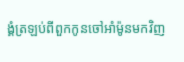ង្គំត្រឡប់ពីពួកកូនចៅអាំម៉ូនមកវិញ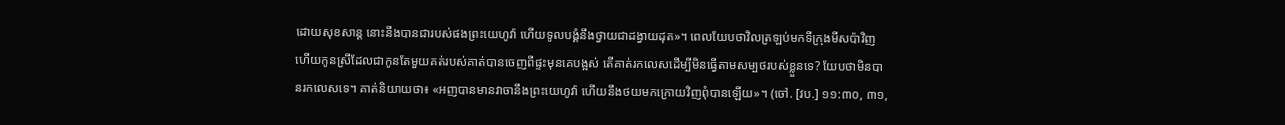ដោយសុខសាន្ត នោះនឹងបានជារបស់ផងព្រះយេហូវ៉ា ហើយទូលបង្គំនឹងថ្វាយជាដង្វាយដុត»។ ពេលយែបថាវិលត្រឡប់មកទីក្រុងមីសប៉ាវិញ ហើយកូនស្រីដែលជាកូនតែមួយគត់របស់គាត់បានចេញពីផ្ទះមុនគេបង្អស់ តើគាត់រកលេសដើម្បីមិនធ្វើតាមសម្បថរបស់ខ្លួនទេ? យែបថាមិនបានរកលេសទេ។ គាត់និយាយថា៖ «អញបានមានវាចានឹងព្រះយេហូវ៉ា ហើយនឹងថយមកក្រោយវិញពុំបានឡើយ»។ (ចៅ. [វប.] ១១:៣០, ៣១,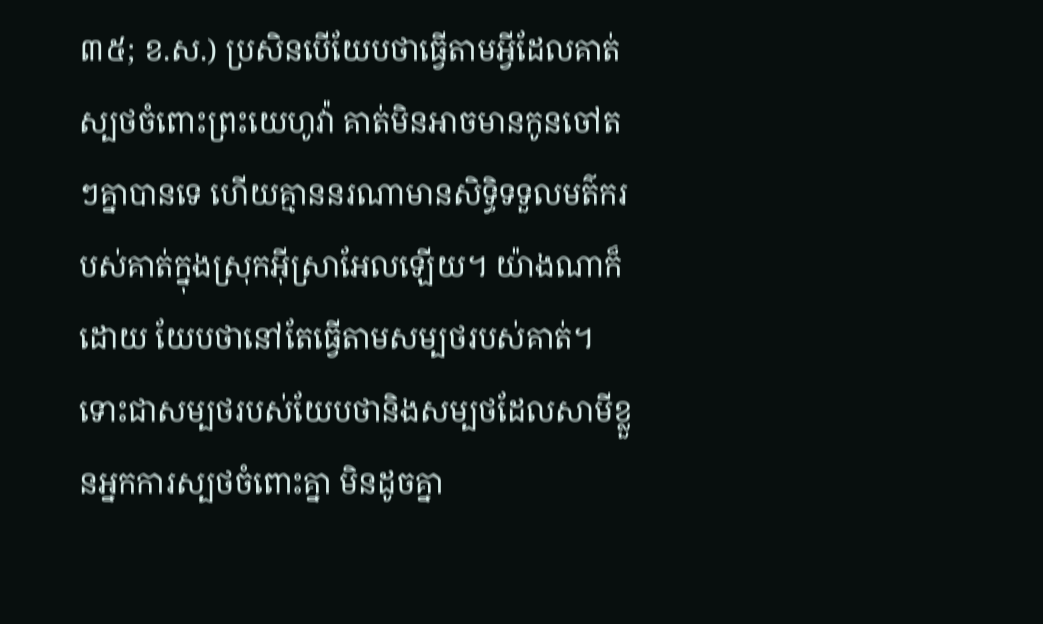៣៥; ខ.ស.) ប្រសិនបើយែបថាធ្វើតាមអ្វីដែលគាត់ស្បថចំពោះព្រះយេហូវ៉ា គាត់មិនអាចមានកូនចៅតៗគ្នាបានទេ ហើយគ្មាននរណាមានសិទ្ធិទទួលមត៌ករបស់គាត់ក្នុងស្រុកអ៊ីស្រាអែលឡើយ។ យ៉ាងណាក៏ដោយ យែបថានៅតែធ្វើតាមសម្បថរបស់គាត់។ ទោះជាសម្បថរបស់យែបថានិងសម្បថដែលសាមីខ្លួនអ្នកការស្បថចំពោះគ្នា មិនដូចគ្នា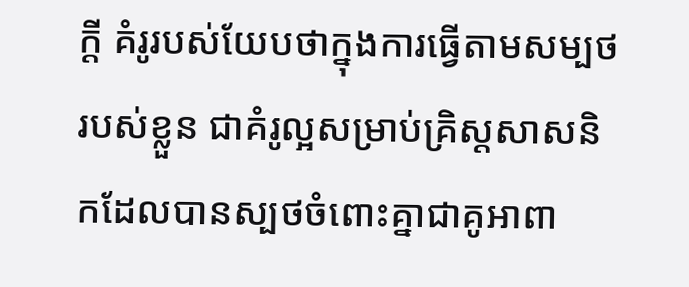ក្ដី គំរូរបស់យែបថាក្នុងការធ្វើតាមសម្បថរបស់ខ្លួន ជាគំរូល្អសម្រាប់គ្រិស្តសាសនិកដែលបានស្បថចំពោះគ្នាជាគូអាពា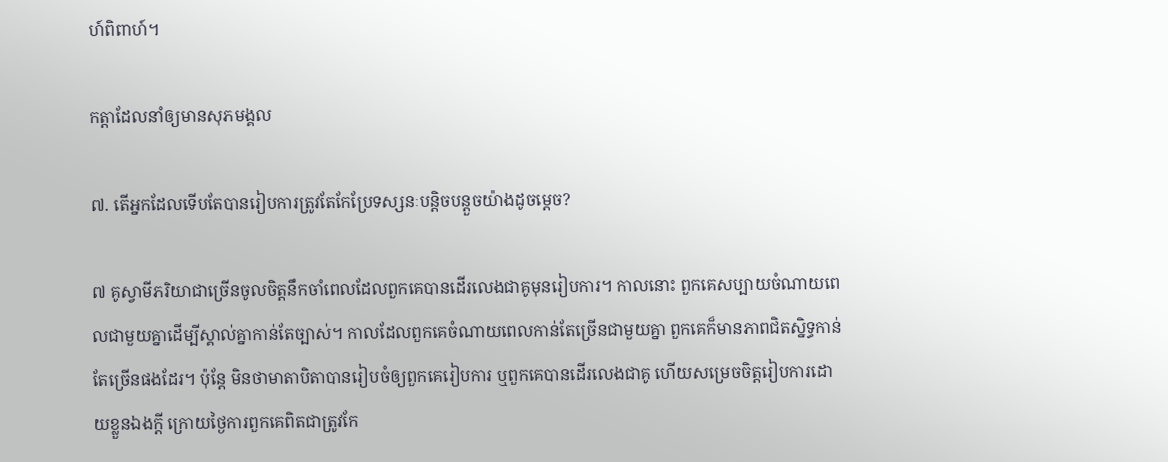ហ៍ពិពាហ៍។

កត្ដាដែលនាំឲ្យមានសុភមង្គល

៧. តើអ្នកដែលទើបតែបានរៀបការត្រូវតែកែប្រែទស្សនៈបន្ដិចបន្តួចយ៉ាងដូចម្ដេច?

៧ គូស្វាមីភរិយាជាច្រើនចូលចិត្តនឹកចាំពេលដែលពួកគេបានដើរលេងជាគូមុនរៀបការ។ កាលនោះ ពួកគេសប្បាយចំណាយពេលជាមួយគ្នាដើម្បីស្គាល់គ្នាកាន់តែច្បាស់។ កាលដែលពួកគេចំណាយពេលកាន់តែច្រើនជាមួយគ្នា ពួកគេក៏មានភាពជិតស្និទ្ធកាន់តែច្រើនផងដែរ។ ប៉ុន្តែ មិនថាមាតាបិតាបានរៀបចំឲ្យពួកគេរៀបការ ឬពួកគេបានដើរលេងជាគូ ហើយសម្រេចចិត្តរៀបការដោយខ្លួនឯងក្ដី ក្រោយថ្ងៃការពួកគេពិតជាត្រូវកែ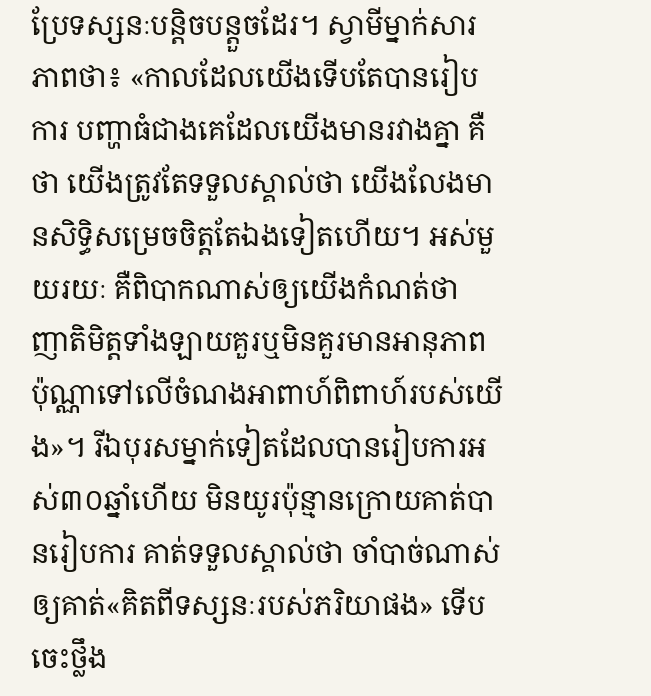ប្រែទស្សនៈបន្ដិចបន្តួចដែរ។ ស្វាមីម្នាក់សារភាពថា៖ «កាលដែលយើងទើបតែបានរៀបការ បញ្ហាធំជាងគេដែលយើងមានរវាងគ្នា គឺថា យើងត្រូវតែទទួលស្គាល់ថា យើងលែងមានសិទ្ធិសម្រេចចិត្តតែឯងទៀតហើយ។ អស់មួយរយៈ គឺពិបាកណាស់ឲ្យយើងកំណត់ថា ញាតិមិត្តទាំងឡាយគួរឬមិនគួរមានអានុភាពប៉ុណ្ណាទៅលើចំណងអាពាហ៍ពិពាហ៍របស់យើង»។ រីឯបុរសម្នាក់ទៀតដែលបានរៀបការអស់៣០ឆ្នាំហើយ មិនយូរប៉ុន្មានក្រោយគាត់បានរៀបការ គាត់ទទួលស្គាល់ថា ចាំបាច់ណាស់ឲ្យគាត់«គិតពីទស្សនៈរបស់ភរិយាផង» ទើបចេះថ្លឹង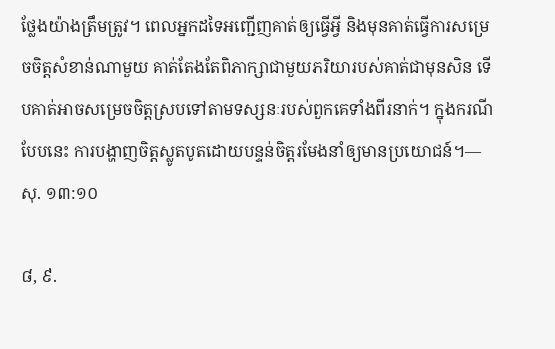ថ្លែងយ៉ាងត្រឹមត្រូវ។ ពេលអ្នកដទៃអញ្ជើញគាត់ឲ្យធ្វើអ្វី និងមុនគាត់ធ្វើការសម្រេចចិត្តសំខាន់ណាមួយ គាត់តែងតែពិភាក្សាជាមួយភរិយារបស់គាត់ជាមុនសិន ទើបគាត់អាចសម្រេចចិត្តស្របទៅតាមទស្សនៈរបស់ពួកគេទាំងពីរនាក់។ ក្នុងករណីបែបនេះ ការបង្ហាញចិត្តស្លូតបូតដោយបន្ទន់ចិត្តរមែងនាំឲ្យមានប្រយោជន៍។—សុ. ១៣:១០

៨, ៩.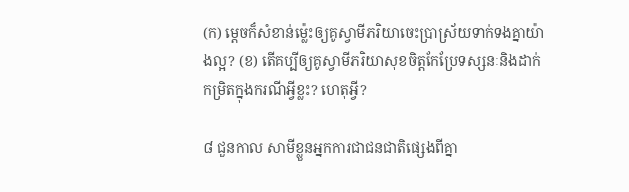(ក) ម្ដេចក៏សំខាន់ម្ល៉េះឲ្យគូស្វាមីភរិយាចេះប្រាស្រ័យទាក់ទងគ្នាយ៉ាងល្អ? (ខ) តើគប្បីឲ្យគូស្វាមីភរិយាសុខចិត្តកែប្រែទស្សនៈនិងដាក់កម្រិតក្នុងករណីអ្វីខ្លះ? ហេតុអ្វី?

៨ ជួនកាល សាមីខ្លួនអ្នកការជាជនជាតិផ្សេងពីគ្នា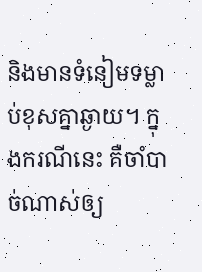និងមានទំនៀមទម្លាប់ខុសគ្នាឆ្ងាយ។ ក្នុងករណីនេះ គឺចាំបាច់ណាស់ឲ្យ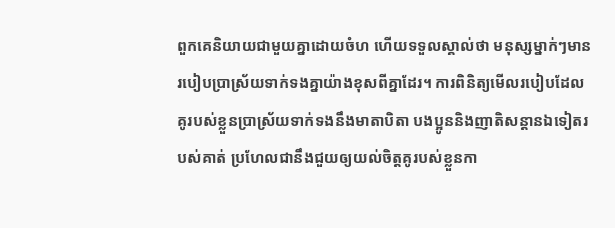ពួកគេនិយាយជាមួយគ្នាដោយចំហ ហើយទទួលស្គាល់ថា មនុស្សម្នាក់ៗមានរបៀបប្រាស្រ័យទាក់ទងគ្នាយ៉ាងខុសពីគ្នាដែរ។ ការពិនិត្យមើលរបៀបដែលគូរបស់ខ្លួនប្រាស្រ័យទាក់ទងនឹងមាតាបិតា បងប្អូននិងញាតិសន្ដានឯទៀតរបស់គាត់ ប្រហែលជានឹងជួយឲ្យយល់ចិត្តគូរបស់ខ្លួនកា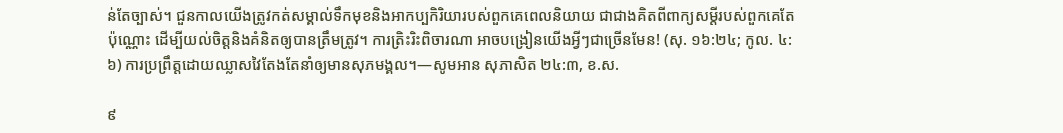ន់តែច្បាស់។ ជួនកាលយើងត្រូវកត់សម្គាល់ទឹកមុខនិងអាកប្បកិរិយារបស់ពួកគេពេលនិយាយ ជាជាងគិតពីពាក្យសម្ដីរបស់ពួកគេតែប៉ុណ្ណោះ ដើម្បីយល់ចិត្តនិងគំនិតឲ្យបានត្រឹមត្រូវ។ ការត្រិះរិះពិចារណា អាចបង្រៀនយើងអ្វីៗជាច្រើនមែន! (សុ. ១៦:២៤; កូល. ៤:៦) ការប្រព្រឹត្តដោយឈ្លាសវៃតែងតែនាំឲ្យមានសុភមង្គល។—សូមអាន សុភាសិត ២៤:៣, ខ.ស.

៩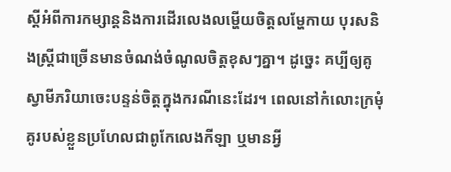ស្តីអំពីការកម្សាន្តនិងការដើរលេងលម្ហើយចិត្តលម្ហែកាយ បុរសនិងស្ត្រីជាច្រើនមានចំណង់ចំណូលចិត្តខុសៗគ្នា។ ដូច្នេះ គប្បីឲ្យគូស្វាមីភរិយាចេះបន្ទន់ចិត្តក្នុងករណីនេះដែរ។ ពេលនៅកំលោះក្រមុំ គូរបស់ខ្លួនប្រហែលជាពូកែលេងកីឡា ឬមានអ្វី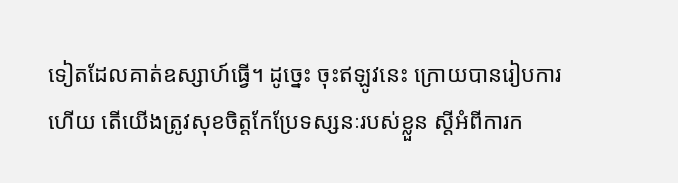ទៀតដែលគាត់ឧស្សាហ៍ធ្វើ។ ដូច្នេះ ចុះឥឡូវនេះ ក្រោយបានរៀបការហើយ តើយើងត្រូវសុខចិត្តកែប្រែទស្សនៈរបស់ខ្លួន ស្តីអំពីការក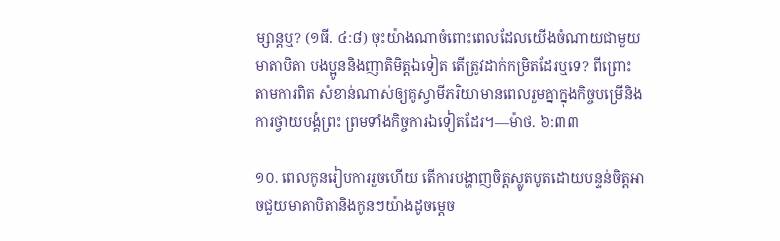ម្សាន្តឬ? (១ធី. ៤:៨) ចុះយ៉ាងណាចំពោះពេលដែលយើងចំណាយជាមួយមាតាបិតា បងប្អូននិងញាតិមិត្តឯទៀត តើត្រូវដាក់កម្រិតដែរឬទេ? ពីព្រោះតាមការពិត សំខាន់ណាស់ឲ្យគូស្វាមីភរិយាមានពេលរួមគ្នាក្នុងកិច្ចបម្រើនិងការថ្វាយបង្គំព្រះ ព្រមទាំងកិច្ចការឯទៀតដែរ។—ម៉ាថ. ៦:៣៣

១០. ពេលកូនរៀបការរួចហើយ តើការបង្ហាញចិត្តស្លូតបូតដោយបន្ទន់ចិត្តអាចជួយមាតាបិតានិងកូនៗយ៉ាងដូចម្ដេច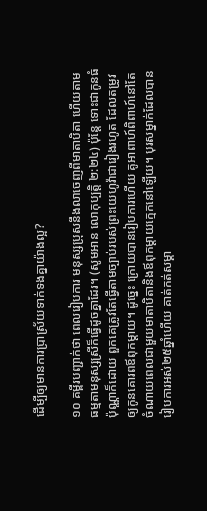ដើម្បីឲ្យមានការប្រាស្រ័យទាក់ទងគ្នាយ៉ាងល្អ?

១០ គម្ពីរបញ្ជាក់ថា ពេលរៀបការ មនុស្សប្រុសនឹងលាចេញពីមាតាបិតា ហើយតាមធម្មតាមនុស្សស្រីក៏ធ្វើដូចគ្នាដែរ។ (សូមអាន លោកុប្បត្តិ ២:២៤) ប៉ុន្តែ ទោះជាកូនធំប៉ុណ្ណាក៏ដោយ ពួកគេត្រូវតែធ្វើតាមច្បាប់របស់ព្រះយេហូវ៉ាជារៀងរហូត ដែលតម្រូវឲ្យកូនគោរពឪពុកម្ដាយ។ ដូច្នេះ ក្រោយបានរៀបការហើយ គូអាពាហ៍ពិពាហ៍នៅតែចំណាយពេលជាមួយមាតាបិតានិងឪពុកម្ដាយក្មេកនៅឡើយ។ បុរសម្នាក់ដែលបានរៀបការអស់២៥ឆ្នាំហើយ គាត់កត់សម្គា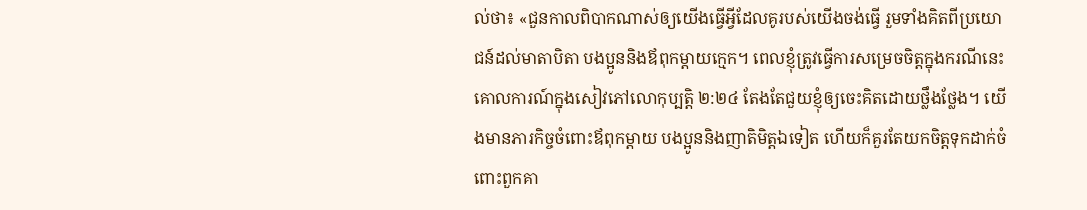ល់ថា៖ «ជួនកាលពិបាកណាស់ឲ្យយើងធ្វើអ្វីដែលគូរបស់យើងចង់ធ្វើ រួមទាំងគិតពីប្រយោជន៍ដល់មាតាបិតា បងប្អូននិងឪពុកម្ដាយក្មេក។ ពេលខ្ញុំត្រូវធ្វើការសម្រេចចិត្តក្នុងករណីនេះ គោលការណ៍ក្នុងសៀវភៅលោកុប្បត្តិ ២:២៤ តែងតែជួយខ្ញុំឲ្យចេះគិតដោយថ្លឹងថ្លែង។ យើងមានភារកិច្ចចំពោះឪពុកម្ដាយ បងប្អូននិងញាតិមិត្តឯទៀត ហើយក៏គួរតែយកចិត្តទុកដាក់ចំពោះពួកគា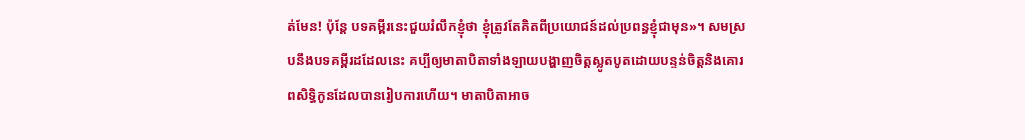ត់មែន! ប៉ុន្តែ បទគម្ពីរនេះជួយរំលឹកខ្ញុំថា ខ្ញុំត្រូវតែគិតពីប្រយោជន៍ដល់ប្រពន្ធខ្ញុំជាមុន»។ សមស្របនឹងបទគម្ពីរដដែលនេះ គប្បីឲ្យមាតាបិតាទាំងឡាយបង្ហាញចិត្តស្លូតបូតដោយបន្ទន់ចិត្តនិងគោរពសិទ្ធិកូនដែលបានរៀបការហើយ។ មាតាបិតាអាច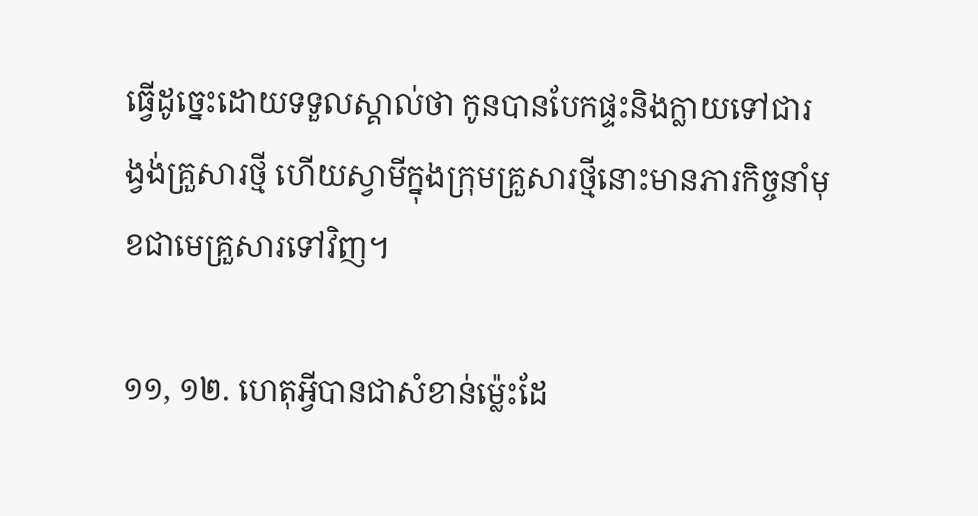ធ្វើដូច្នេះដោយទទួលស្គាល់ថា កូនបានបែកផ្ទះនិងក្លាយទៅជារង្វង់គ្រួសារថ្មី ហើយស្វាមីក្នុងក្រុមគ្រួសារថ្មីនោះមានភារកិច្ចនាំមុខជាមេគ្រួសារទៅវិញ។

១១, ១២. ហេតុអ្វីបានជាសំខាន់ម្ល៉េះដែ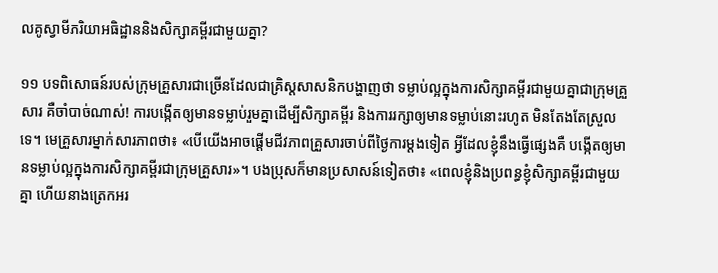លគូស្វាមីភរិយាអធិដ្ឋាននិងសិក្សាគម្ពីរជាមួយគ្នា?

១១ បទពិសោធន៍របស់ក្រុមគ្រួសារជាច្រើនដែលជាគ្រិស្តសាសនិកបង្ហាញថា ទម្លាប់ល្អក្នុងការសិក្សាគម្ពីរជាមួយគ្នាជាក្រុមគ្រួសារ គឺចាំបាច់ណាស់! ការបង្កើតឲ្យមានទម្លាប់រួមគ្នាដើម្បីសិក្សាគម្ពីរ និងការរក្សាឲ្យមានទម្លាប់នោះរហូត មិនតែងតែស្រួលទេ។ មេគ្រួសារម្នាក់សារភាពថា៖ «បើយើងអាចផ្ដើមជីវភាពគ្រួសារចាប់ពីថ្ងៃការម្ដងទៀត អ្វីដែលខ្ញុំនឹងធ្វើផ្សេងគឺ បង្កើតឲ្យមានទម្លាប់ល្អក្នុងការសិក្សាគម្ពីរជាក្រុមគ្រួសារ»។ បងប្រុសក៏មានប្រសាសន៍ទៀតថា៖ «ពេលខ្ញុំនិងប្រពន្ធខ្ញុំសិក្សាគម្ពីរជាមួយគ្នា ហើយនាងត្រេកអរ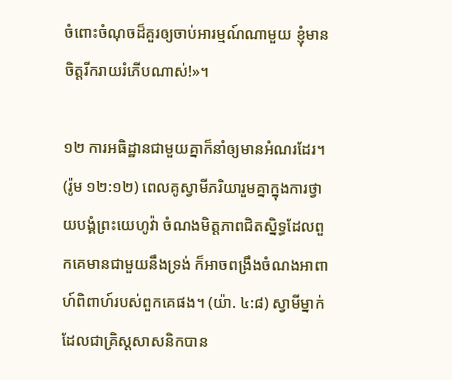ចំពោះចំណុចដ៏គួរឲ្យចាប់អារម្មណ៍ណាមួយ ខ្ញុំមានចិត្តរីករាយរំភើបណាស់!»។

១២ ការអធិដ្ឋានជាមួយគ្នាក៏នាំឲ្យមានអំណរដែរ។ (រ៉ូម ១២:១២) ពេលគូស្វាមីភរិយារួមគ្នាក្នុងការថ្វាយបង្គំព្រះយេហូវ៉ា ចំណងមិត្តភាពជិតស្និទ្ធដែលពួកគេមានជាមួយនឹងទ្រង់ ក៏អាចពង្រឹងចំណងអាពាហ៍ពិពាហ៍របស់ពួកគេផង។ (យ៉ា. ៤:៨) ស្វាមីម្នាក់ដែលជាគ្រិស្តសាសនិកបាន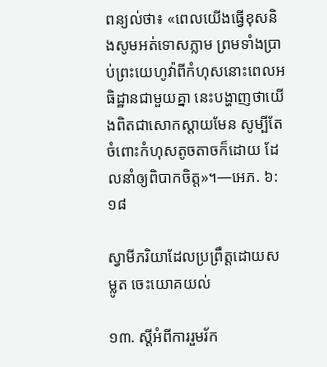ពន្យល់ថា៖ «ពេលយើងធ្វើខុសនិងសូមអត់ទោសភ្លាម ព្រមទាំងប្រាប់ព្រះយេហូវ៉ាពីកំហុសនោះពេលអធិដ្ឋានជាមួយគ្នា នេះបង្ហាញថាយើងពិតជាសោកស្ដាយមែន សូម្បីតែចំពោះកំហុសតូចតាចក៏ដោយ ដែលនាំឲ្យពិបាកចិត្ត»។—អេភ. ៦:១៨

ស្វាមីភរិយាដែលប្រព្រឹត្តដោយសម្លូត ចេះយោគយល់

១៣. ស្តីអំពីការរួមរ័ក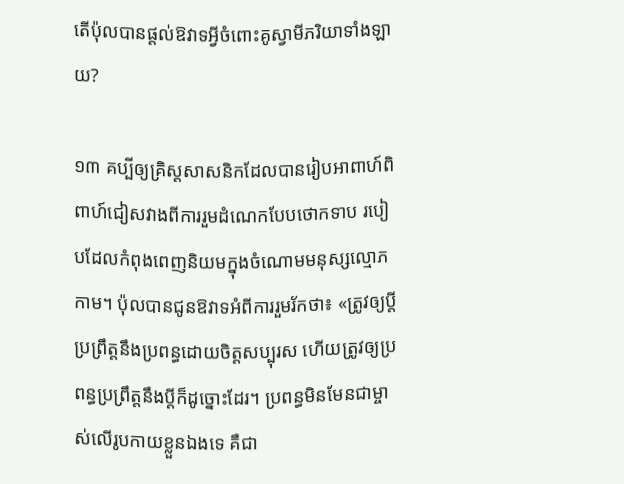តើប៉ុលបានផ្ដល់ឱវាទអ្វីចំពោះគូស្វាមីភរិយាទាំងឡាយ?

១៣ គប្បីឲ្យគ្រិស្តសាសនិកដែលបានរៀបអាពាហ៍ពិពាហ៍ជៀសវាងពីការរួមដំណេកបែបថោកទាប របៀបដែលកំពុងពេញនិយមក្នុងចំណោមមនុស្សល្មោភកាម។ ប៉ុលបានជូនឱវាទអំពីការរួមរ័កថា៖ «ត្រូវឲ្យប្ដីប្រព្រឹត្តនឹងប្រពន្ធដោយចិត្តសប្បុរស ហើយត្រូវឲ្យប្រពន្ធប្រព្រឹត្តនឹងប្ដីក៏ដូច្នោះដែរ។ ប្រពន្ធមិនមែនជាម្ចាស់លើរូបកាយខ្លួនឯងទេ គឺជា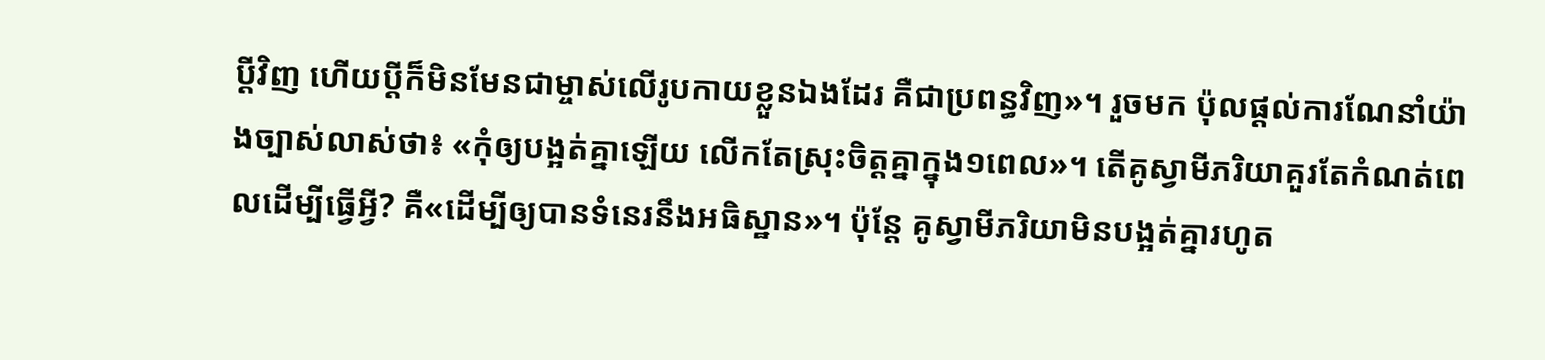ប្ដីវិញ ហើយប្ដីក៏មិនមែនជាម្ចាស់លើរូបកាយខ្លួនឯងដែរ គឺជាប្រពន្ធវិញ»។ រួចមក ប៉ុលផ្ដល់ការណែនាំយ៉ាងច្បាស់លាស់ថា៖ «កុំឲ្យបង្អត់គ្នាឡើយ លើកតែស្រុះចិត្តគ្នាក្នុង១ពេល»។ តើគូស្វាមីភរិយាគួរតែកំណត់ពេលដើម្បីធ្វើអ្វី? គឺ«ដើម្បីឲ្យបានទំនេរនឹងអធិស្ឋាន»។ ប៉ុន្តែ គូស្វាមីភរិយាមិនបង្អត់គ្នារហូត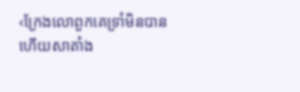‹ក្រែងលោពួកគេទ្រាំមិនបាន ហើយសាតាំង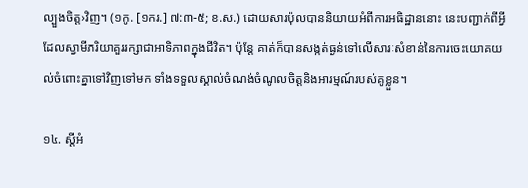ល្បួងចិត្ត›វិញ។ (១កូ. [១ករ.] ៧:៣-៥; ខ.ស.) ដោយសារប៉ុលបាននិយាយអំពីការអធិដ្ឋាននោះ នេះបញ្ជាក់ពីអ្វីដែលស្វាមីភរិយាគួររក្សាជាអាទិភាពក្នុងជីវិត។ ប៉ុន្តែ គាត់ក៏បានសង្កត់ធ្ងន់ទៅលើសារៈសំខាន់នៃការចេះយោគយល់ចំពោះគ្នាទៅវិញទៅមក ទាំងទទួលស្គាល់ចំណង់ចំណូលចិត្តនិងអារម្មណ៍របស់គូខ្លួន។

១៤. ស្តីអំ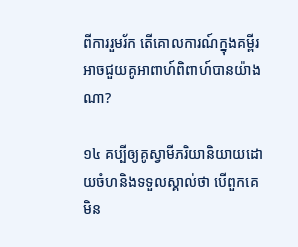ពីការរួមរ័ក តើគោលការណ៍ក្នុងគម្ពីរអាចជួយគូអាពាហ៍ពិពាហ៍បានយ៉ាងណា?

១៤ គប្បីឲ្យគូស្វាមីភរិយានិយាយដោយចំហនិងទទួលស្គាល់ថា បើពួកគេមិន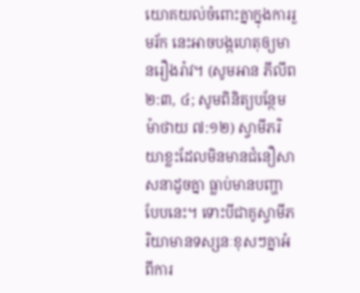យោគយល់ចំពោះគ្នាក្នុងការរួមរ័ក នេះអាចបង្កហេតុឲ្យមានរឿងរ៉ាវ។ (សូមអាន ភីលីព ២:៣, ៤; សូមពិនិត្យបន្ថែម ម៉ាថាយ ៧:១២) ស្វាមីភរិយាខ្លះដែលមិនមានជំនឿសាសនាដូចគ្នា ធ្លាប់មានបញ្ហាបែបនេះ។ ទោះបីជាគូស្វាមីភរិយាមានទស្សនៈខុសៗគ្នាអំពីការ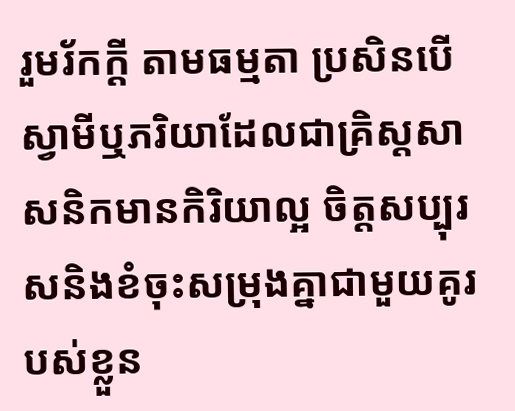រួមរ័កក្ដី តាមធម្មតា ប្រសិនបើស្វាមីឬភរិយាដែលជាគ្រិស្តសាសនិកមានកិរិយាល្អ ចិត្តសប្បុរសនិងខំចុះសម្រុងគ្នាជាមួយគូរបស់ខ្លួន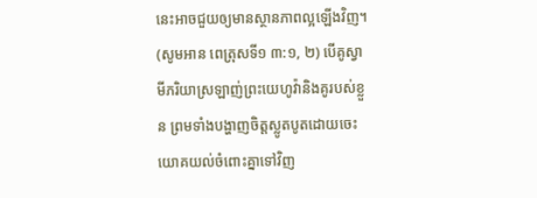នេះអាចជួយឲ្យមានស្ថានភាពល្អឡើងវិញ។ (សូមអាន ពេត្រុសទី១ ៣:១, ២) បើគូស្វាមីភរិយាស្រឡាញ់ព្រះយេហូវ៉ានិងគូរបស់ខ្លួន ព្រមទាំងបង្ហាញចិត្តស្លូតបូតដោយចេះយោគយល់ចំពោះគ្នាទៅវិញ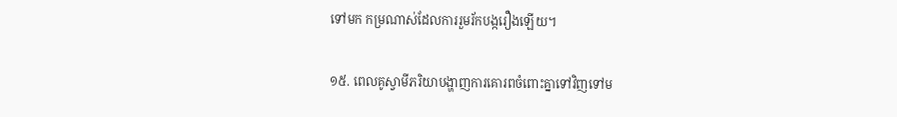ទៅមក កម្រណាស់ដែលការរួមរ័កបង្ករឿងឡើយ។

១៥. ពេលគូស្វាមីភរិយាបង្ហាញការគោរពចំពោះគ្នាទៅវិញទៅម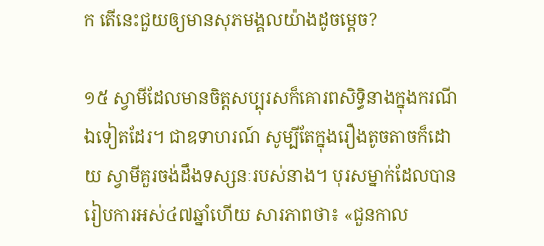ក តើនេះជួយឲ្យមានសុភមង្គលយ៉ាងដូចម្ដេច?

១៥ ស្វាមីដែលមានចិត្តសប្បុរសក៏គោរពសិទ្ធិនាងក្នុងករណីឯទៀតដែរ។ ជាឧទាហរណ៍ សូម្បីតែក្នុងរឿងតូចតាចក៏ដោយ ស្វាមីគួរចង់ដឹងទស្សនៈរបស់នាង។ បុរសម្នាក់ដែលបានរៀបការអស់៤៧ឆ្នាំហើយ សារភាពថា៖ «ជួនកាល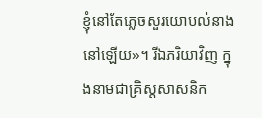ខ្ញុំនៅតែភ្លេចសួរយោបល់នាងនៅឡើយ»។ រីឯភរិយាវិញ ក្នុងនាមជាគ្រិស្តសាសនិក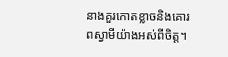នាងគួរកោតខ្លាចនិងគោរពស្វាមីយ៉ាងអស់ពីចិត្ត។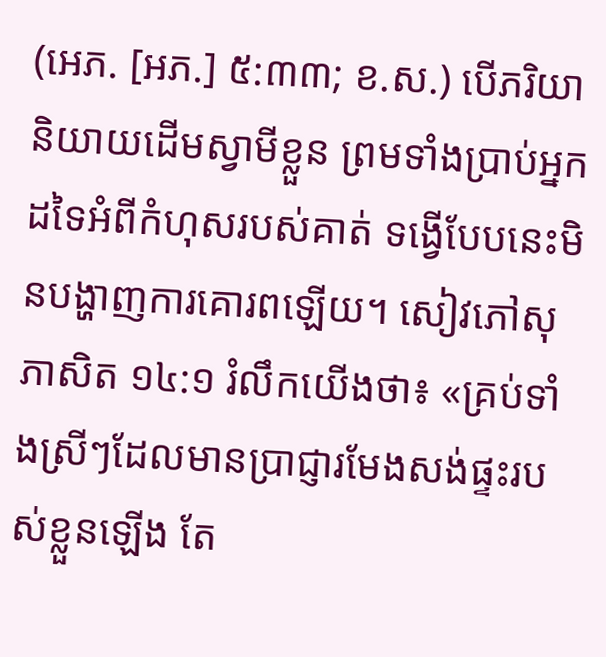(អេភ. [អភ.] ៥:៣៣; ខ.ស.) បើភរិយានិយាយដើមស្វាមីខ្លួន ព្រមទាំងប្រាប់អ្នកដទៃអំពីកំហុសរបស់គាត់ ទង្វើបែបនេះមិនបង្ហាញការគោរពឡើយ។ សៀវភៅសុភាសិត ១៤:១ រំលឹកយើងថា៖ «គ្រប់ទាំងស្រីៗដែលមានប្រាជ្ញារមែងសង់ផ្ទះរបស់ខ្លួនឡើង តែ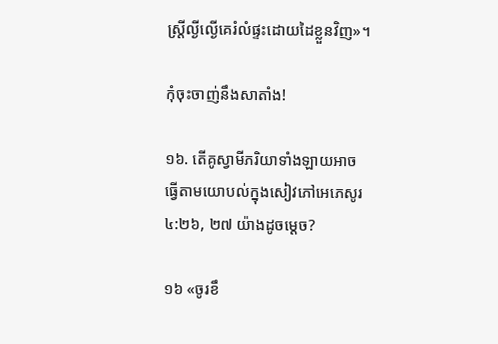ស្ត្រីល្ងីល្ងើគេរំលំផ្ទះដោយដៃខ្លួនវិញ»។

កុំចុះចាញ់នឹងសាតាំង!

១៦. តើគូស្វាមីភរិយាទាំងឡាយអាចធ្វើតាមយោបល់ក្នុងសៀវភៅអេភេសូរ ៤:២៦, ២៧ យ៉ាងដូចម្ដេច?

១៦ «ចូរខឹ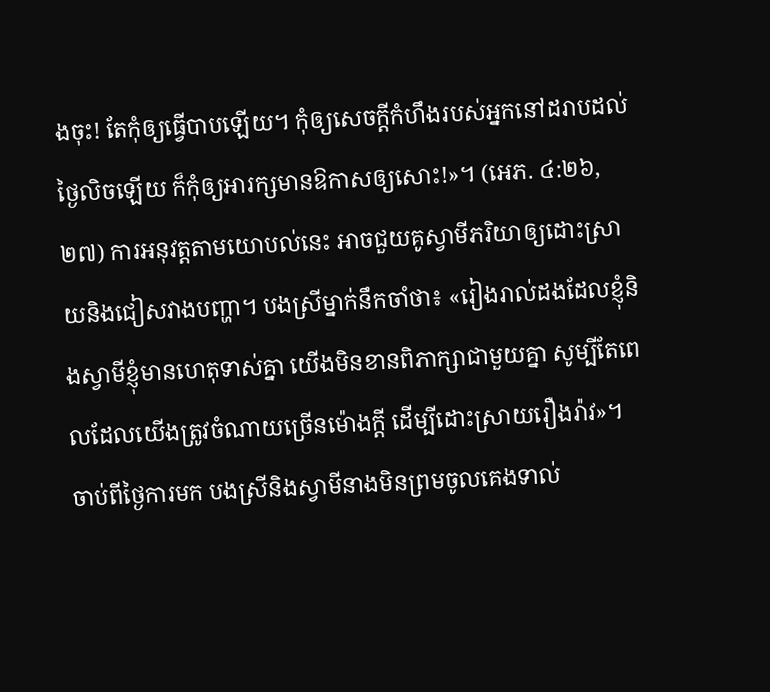ងចុះ! តែកុំឲ្យធ្វើបាបឡើយ។ កុំឲ្យសេចក្ដីកំហឹងរបស់អ្នកនៅដរាបដល់ថ្ងៃលិចឡើយ ក៏កុំឲ្យអារក្សមានឱកាសឲ្យសោះ!»។ (អេភ. ៤:២៦, ២៧) ការអនុវត្តតាមយោបល់នេះ អាចជួយគូស្វាមីភរិយាឲ្យដោះស្រាយនិងជៀសវាងបញ្ហា។ បងស្រីម្នាក់នឹកចាំថា៖ «រៀងរាល់ដងដែលខ្ញុំនិងស្វាមីខ្ញុំមានហេតុទាស់គ្នា យើងមិនខានពិភាក្សាជាមួយគ្នា សូម្បីតែពេលដែលយើងត្រូវចំណាយច្រើនម៉ោងក្ដី ដើម្បីដោះស្រាយរឿងរ៉ាវ»។ ចាប់ពីថ្ងៃការមក បងស្រីនិងស្វាមីនាងមិនព្រមចូលគេងទាល់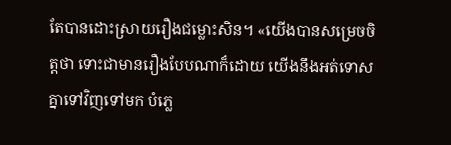តែបានដោះស្រាយរឿងជម្លោះសិន។ «យើងបានសម្រេចចិត្តថា ទោះជាមានរឿងបែបណាក៏ដោយ យើងនឹងអត់ទោសគ្នាទៅវិញទៅមក បំភ្លេ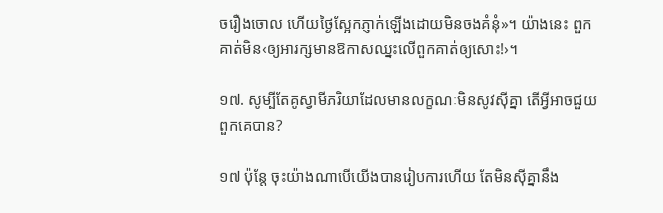ចរឿងចោល ហើយថ្ងៃស្អែកភ្ញាក់ឡើងដោយមិនចងគំនុំ»។ យ៉ាងនេះ ពួកគាត់មិន‹ឲ្យអារក្សមានឱកាសឈ្នះលើពួកគាត់ឲ្យសោះ!›។

១៧. សូម្បីតែគូស្វាមីភរិយាដែលមានលក្ខណៈមិនសូវស៊ីគ្នា តើអ្វីអាចជួយពួកគេបាន?

១៧ ប៉ុន្តែ ចុះយ៉ាងណាបើយើងបានរៀបការហើយ តែមិនស៊ីគ្នានឹង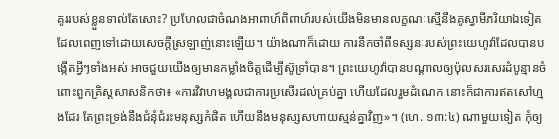គូររបស់ខ្លួនទាល់តែសោះ? ប្រហែលជាចំណងអាពាហ៍ពិពាហ៍របស់យើងមិនមានលក្ខណៈស្មើនឹងគូស្វាមីភរិយាឯទៀតដែលពេញទៅដោយសេចក្ដីស្រឡាញ់នោះឡើយ។ យ៉ាងណាក៏ដោយ ការនឹកចាំពីទស្សនៈរបស់ព្រះយេហូវ៉ាដែលបានបង្កើតអ្វីៗទាំងអស់ អាចជួយយើងឲ្យមានកម្លាំងចិត្តដើម្បីស៊ូទ្រាំបាន។ ព្រះយេហូវ៉ាបានបណ្ដាលឲ្យប៉ុលសរសេរដំបូន្មានចំពោះពួកគ្រិស្តសាសនិកថា៖ «ការវិវាហមង្គលជាការប្រសើរដល់គ្រប់គ្នា ហើយដែលរួមដំណេក នោះក៏ជាការឥតសៅហ្មងដែរ តែព្រះទ្រង់នឹងជំនុំជំរះមនុស្សកំផិត ហើយនឹងមនុស្សសហាយស្មន់គ្នាវិញ»។ (ហេ. ១៣:៤) ណាមួយទៀត កុំឲ្យ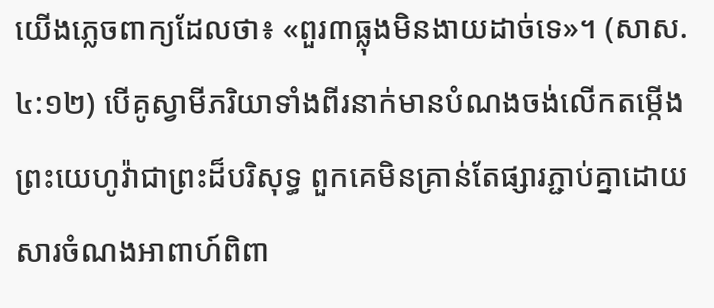យើងភ្លេចពាក្យដែលថា៖ «ពួរ៣ធ្លុងមិនងាយដាច់ទេ»។ (សាស. ៤:១២) បើគូស្វាមីភរិយាទាំងពីរនាក់មានបំណងចង់លើកតម្កើងព្រះយេហូវ៉ាជាព្រះដ៏បរិសុទ្ធ ពួកគេមិនគ្រាន់តែផ្សារភ្ជាប់គ្នាដោយសារចំណងអាពាហ៍ពិពា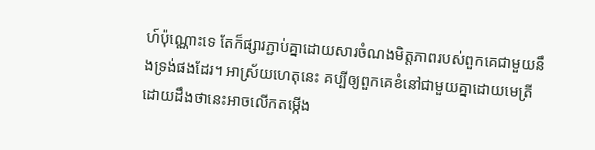ហ៍ប៉ុណ្ណោះទេ តែក៏ផ្សារភ្ជាប់គ្នាដោយសារចំណងមិត្តភាពរបស់ពួកគេជាមួយនឹងទ្រង់ផងដែរ។ អាស្រ័យហេតុនេះ គប្បីឲ្យពួកគេខំនៅជាមួយគ្នាដោយមេត្រី ដោយដឹងថានេះអាចលើកតម្កើង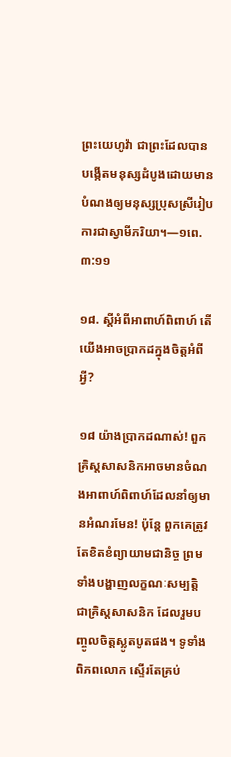ព្រះយេហូវ៉ា ជាព្រះដែលបានបង្កើតមនុស្សដំបូងដោយមានបំណងឲ្យមនុស្សប្រុសស្រីរៀបការជាស្វាមីភរិយា។—១ពេ. ៣:១១

១៨. ស្តីអំពីអាពាហ៍ពិពាហ៍ តើយើងអាចប្រាកដក្នុងចិត្តអំពីអ្វី?

១៨ យ៉ាងប្រាកដណាស់! ពួកគ្រិស្តសាសនិកអាចមានចំណងអាពាហ៍ពិពាហ៍ដែលនាំឲ្យមានអំណរមែន! ប៉ុន្តែ ពួកគេត្រូវតែខិតខំព្យាយាមជានិច្ច ព្រមទាំងបង្ហាញលក្ខណៈសម្បត្ដិជាគ្រិស្តសាសនិក ដែលរួមបញ្ចូលចិត្តស្លូតបូតផង។ ទូទាំងពិភពលោក ស្ទើរតែគ្រប់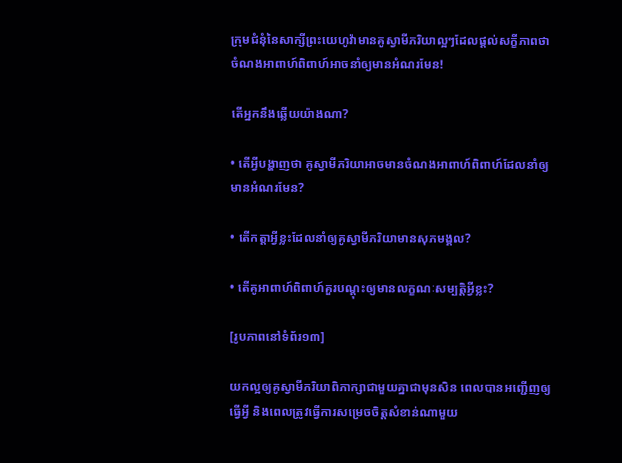ក្រុមជំនុំនៃសាក្សីព្រះយេហូវ៉ាមានគូស្វាមីភរិយាល្អៗដែលផ្ដល់សក្ខីភាពថា ចំណងអាពាហ៍ពិពាហ៍អាចនាំឲ្យមានអំណរមែន!

តើអ្នកនឹងឆ្លើយយ៉ាងណា?

• តើអ្វីបង្ហាញថា គូស្វាមីភរិយាអាចមានចំណងអាពាហ៍ពិពាហ៍ដែលនាំឲ្យមានអំណរមែន?

• តើកត្ដាអ្វីខ្លះដែលនាំឲ្យគូស្វាមីភរិយាមានសុភមង្គល?

• តើគូអាពាហ៍ពិពាហ៍គួរបណ្ដុះឲ្យមានលក្ខណៈសម្បត្ដិអ្វីខ្លះ?

[រូបភាពនៅទំព័រ១៣]

យកល្អឲ្យគូស្វាមីភរិយាពិភាក្សាជាមួយគ្នាជាមុនសិន ពេលបានអញ្ជើញឲ្យធ្វើអ្វី និងពេលត្រូវធ្វើការសម្រេចចិត្តសំខាន់ណាមួយ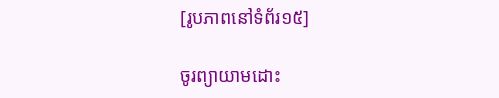[រូបភាពនៅទំព័រ១៥]

ចូរព្យាយាមដោះ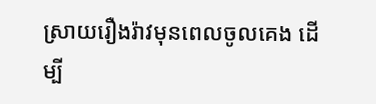ស្រាយរឿងរ៉ាវមុនពេលចូលគេង ដើម្បី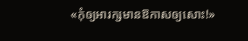«កុំឲ្យអារក្សមានឱកាសឲ្យសោះ!»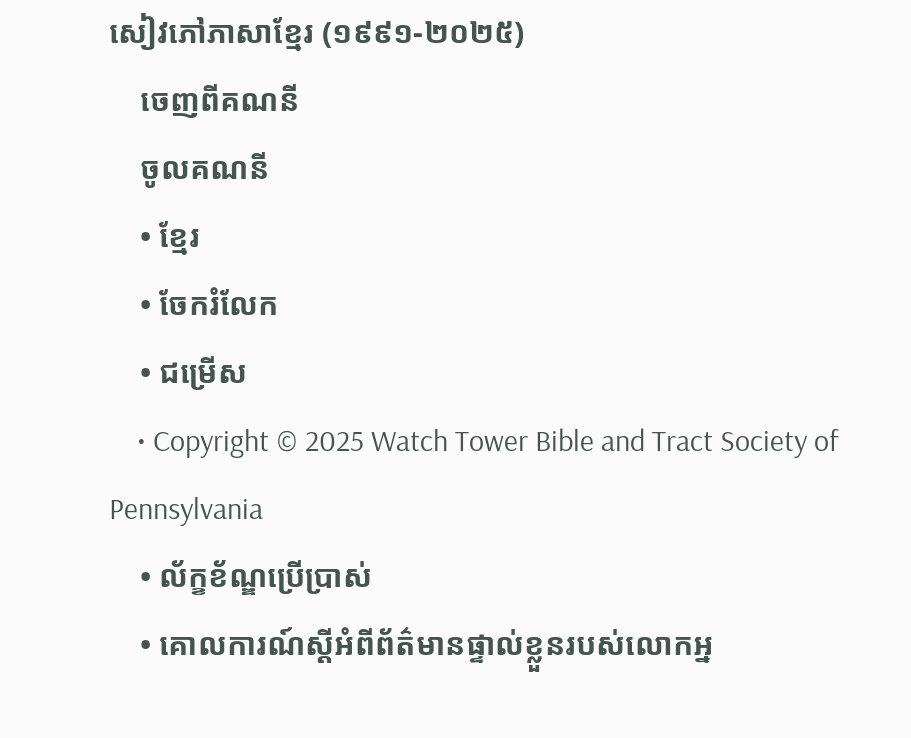សៀវភៅភាសាខ្មែរ (១៩៩១-២០២៥)
    ចេញពីគណនី
    ចូលគណនី
    • ខ្មែរ
    • ចែករំលែក
    • ជម្រើស
    • Copyright © 2025 Watch Tower Bible and Tract Society of Pennsylvania
    • ល័ក្ខខ័ណ្ឌប្រើប្រាស់
    • គោលការណ៍ស្ដីអំពីព័ត៌មានផ្ទាល់ខ្លួនរបស់លោកអ្ន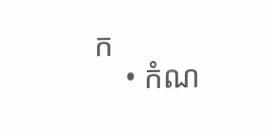ក
    • កំណ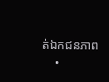ត់ឯកជនភាព
    •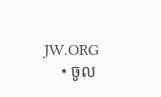JW.ORG
    • ចូល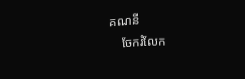គណនី
    ចែករំលែក